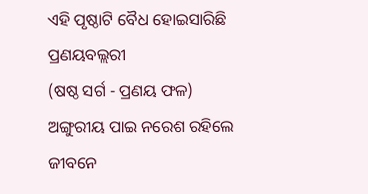ଏହି ପୃଷ୍ଠାଟି ବୈଧ ହୋଇସାରିଛି
ପ୍ରଣୟବଲ୍ଲରୀ
(ଷଷ୍ଠ ସର୍ଗ - ପ୍ରଣୟ ଫଳ)
ଅଙ୍ଗୁରୀୟ ପାଇ ନରେଶ ରହିଲେ
ଜୀବନେ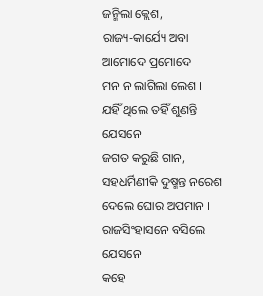ଜନ୍ମିଲା କ୍ଲେଶ,
ରାଜ୍ୟ-କାର୍ଯ୍ୟେ ଅବା ଆମୋଦେ ପ୍ରମୋଦେ
ମନ ନ ଲାଗିଲା ଲେଶ ।
ଯହିଁ ଥିଲେ ତହିଁ ଶୁଣନ୍ତି ଯେସନେ
ଜଗତ କରୁଛି ଗାନ,
ସହଧର୍ମିଣୀକି ଦୁଷ୍ମନ୍ତ ନରେଶ
ଦେଲେ ଘୋର ଅପମାନ ।
ରାଜସିଂହାସନେ ବସିଲେ ଯେସନେ
କହେ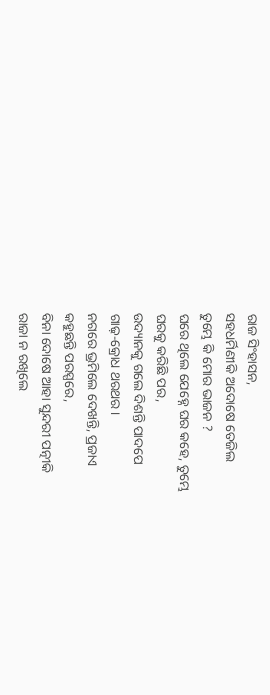ରାଜ ସିଂହାସନ,
ସହଧର୍ମିଣୀକି ଅଦୋଷେ ତେଜିଲ
ତୁମ୍ଭେ କି ମୋର ଭାଜନ ?
ଘରେ ଥିଲେ ଯେହ୍ନେ ଘର କହେ, ତୁମ୍ଭେ
ଘରକୁ କରିଛି ପର,
ଉଦ୍ୟାନକୁ ଗଲେ ଦିଶନ୍ତି ପାଦପେ
ଗାଢ଼-କ୍ରୋଧ ଥରଥର ।
ନଗରେ ଭ୍ରମିଲେ ଦେଖନ୍ତି, ପ୍ରଜାଏ
କହୁଛନ୍ତି ପରସ୍ପରେ,
ବିନା ଦୋଷେ ଆହା ସୁନ୍ଦରୀ ପତ୍ନୀକି
ରାଜା ନ ରଖିଲେ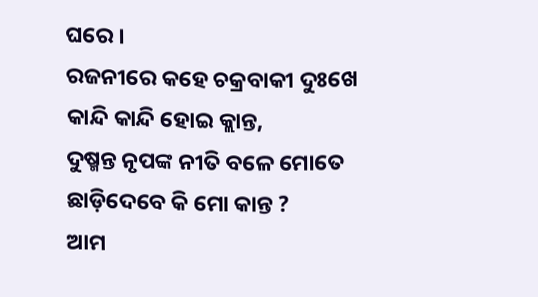ଘରେ ।
ରଜନୀରେ କହେ ଚକ୍ରବାକୀ ଦୁଃଖେ
କାନ୍ଦି କାନ୍ଦି ହୋଇ କ୍ଲାନ୍ତ,
ଦୁଷ୍ମନ୍ତ ନୃପଙ୍କ ନୀତି ବଳେ ମୋତେ
ଛାଡ଼ିଦେବେ କି ମୋ କାନ୍ତ ?
ଆମ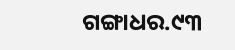ଗଙ୍ଗାଧର.୯୩